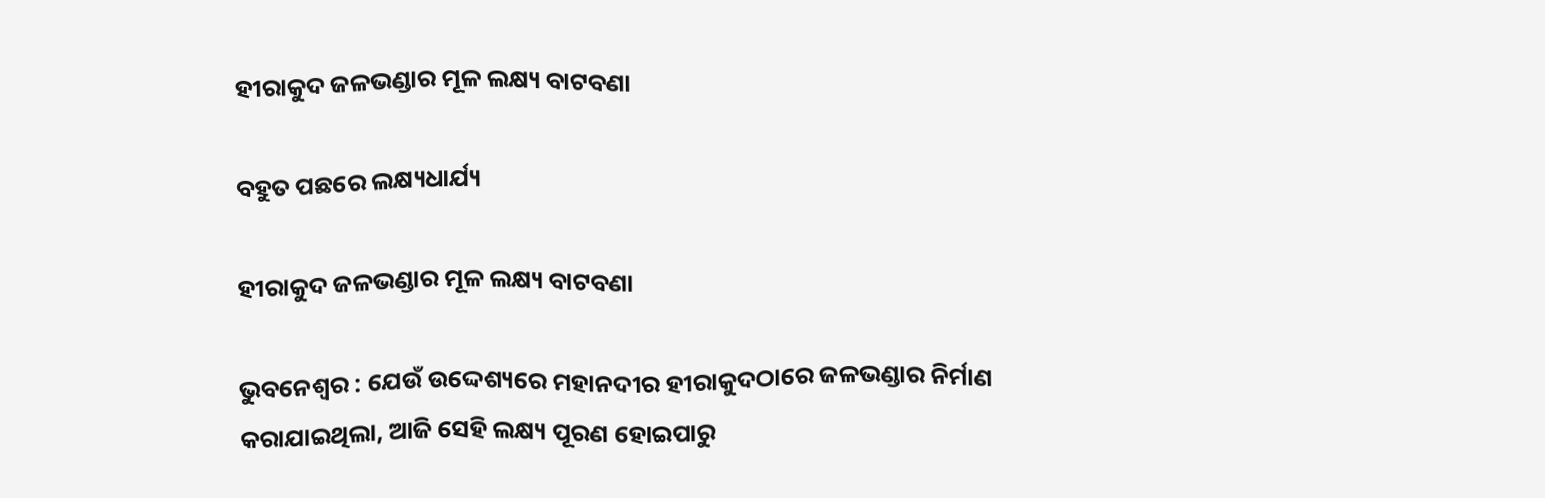ହୀରାକୁଦ ଜଳଭଣ୍ଡାର ମୂଳ ଲକ୍ଷ୍ୟ ବାଟବଣା

ବହୁତ ପଛରେ ଲକ୍ଷ୍ୟଧାର୍ଯ୍ୟ

ହୀରାକୁଦ ଜଳଭଣ୍ଡାର ମୂଳ ଲକ୍ଷ୍ୟ ବାଟବଣା

ଭୁବନେଶ୍ବର : ଯେଉଁ ଉଦ୍ଦେଶ୍ୟରେ ମହାନଦୀର ହୀରାକୁଦଠାରେ ଜଳଭଣ୍ଡାର ନିର୍ମାଣ କରାଯାଇଥିଲା, ଆଜି ସେହି ଲକ୍ଷ୍ୟ ପୂରଣ ହୋଇପାରୁ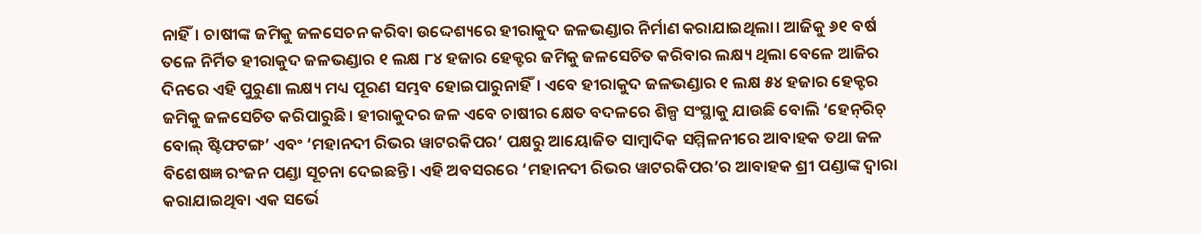ନାହିଁ। ଚାଷୀଙ୍କ ଜମିକୁ ଜଳସେଚନ କରିବା ଉଦ୍ଦେଶ୍ୟରେ ହୀରାକୁଦ ଜଳଭଣ୍ଡାର ନିର୍ମାଣ କରାଯାଇଥିଲା। ଆଜିକୁ ୬୧ ବର୍ଷ ତଳେ ନିର୍ମିତ ହୀରାକୁଦ ଜଳଭଣ୍ଡାର ୧ ଲକ୍ଷ ୮୪ ହଜାର ହେକ୍ଟର ଜମିକୁ ଜଳସେଚିତ କରିବାର ଲକ୍ଷ୍ୟ ଥିଲା ବେଳେ ଆଜିର ଦିନରେ ଏହି ପୁରୁଣା ଲକ୍ଷ୍ୟ ମଧ୍ୟ ପୂରଣ ସମ୍ଭବ ହୋଇପାରୁନାହିଁ। ଏବେ ହୀରାକୁଦ ଜଳଭଣ୍ଡାର ୧ ଲକ୍ଷ ୫୪ ହଜାର ହେକ୍ଟର ଜମିକୁ ଜଳସେଚିତ କରିପାରୁଛି। ହୀରାକୁଦର ଜଳ ଏବେ ଚାଷୀର କ୍ଷେତ ବଦଳରେ ଶିଳ୍ପ ସଂସ୍ଥାକୁ ଯାଉଛି ବୋଲି ‘ହେନ୍‌ରିଚ୍‌ ବୋଲ୍‌ ଷ୍ଟିଫଟଙ୍ଗ’ ଏବଂ ‘ମହାନଦୀ ରିଭର ୱାଟରକିପର’ ପକ୍ଷରୁ ଆୟୋଜିତ ସାମ୍ବାଦିକ ସମ୍ମିଳନୀରେ ଆବାହକ ତଥା ଜଳ ବିଶେଷଜ୍ଞ ରଂଜନ ପଣ୍ଡା ସୂଚନା ଦେଇଛନ୍ତି। ଏହି ଅବସରରେ ‘ମହାନଦୀ ରିଭର ୱାଟରକିପର’ର ଆବାହକ ଶ୍ରୀ ପଣ୍ଡାଙ୍କ ଦ୍ବାରା କରାଯାଇଥିବା ଏକ ସର୍ଭେ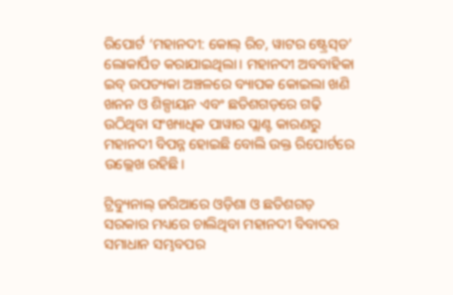ରିପୋର୍ଟ ‘ମହାନଦୀ: କୋଲ୍‌ ରିଚ, ୱାଟର ଷ୍ଟ୍ରେସ୍‌ଡ’ ଲୋକାର୍ପିତ କରାଯାଇଥିଲା। ମହାନଦୀ ଅବବାହିକା ଇବ୍‌ ଉପତ୍ୟକା ଅଞ୍ଚଳରେ ବ୍ୟାପକ କୋଇଲା ଖଣି ଖନନ ଓ ଶିଳ୍ପ‌ାୟନ ଏବଂ ଛତିଶଗଡ଼ରେ ଗଢ଼ି ଉଠିଥିବା ସଂଖ୍ୟାଧିକ ପାୱାର ପ୍ଲାଣ୍ଟ କାରଣରୁ ମହାନଦୀ ବିପନ୍ନ ହୋଇଛି ବୋଲି ଉକ୍ତ ରିପୋର୍ଟରେ ଉଲ୍ଲେଖ ରହିଛି।

ଟ୍ରିବ୍ୟୁନାଲ୍‌ ଜରିଆରେ ଓଡ଼ିଶା ଓ ଛତିଶଗଡ଼ ସରକାର ମଧ୍ୟରେ ଚାଲିଥିବା ମହାନଦୀ ବିବାଦର ସମାଧାନ ସମ୍ଭବପର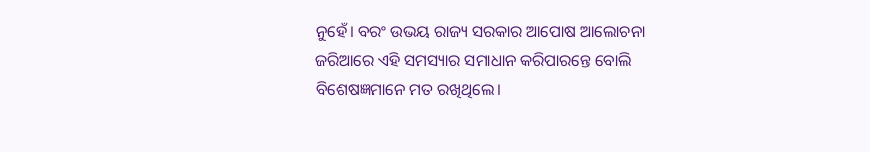ନୁହେଁ। ବରଂ ଉଭୟ ରାଜ୍ୟ ସରକାର ଆପୋଷ ଆଲୋଚନା ଜରିଆରେ ଏହି ସମସ୍ୟାର ସମାଧାନ କରିପାରନ୍ତେ ବୋଲି ବିଶେଷଜ୍ଞମାନେ ମତ ରଖିଥିଲେ।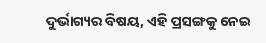ଦୁର୍ଭାଗ୍ୟର ବିଷୟ, ଏହି ପ୍ରସଙ୍ଗକୁ ନେଇ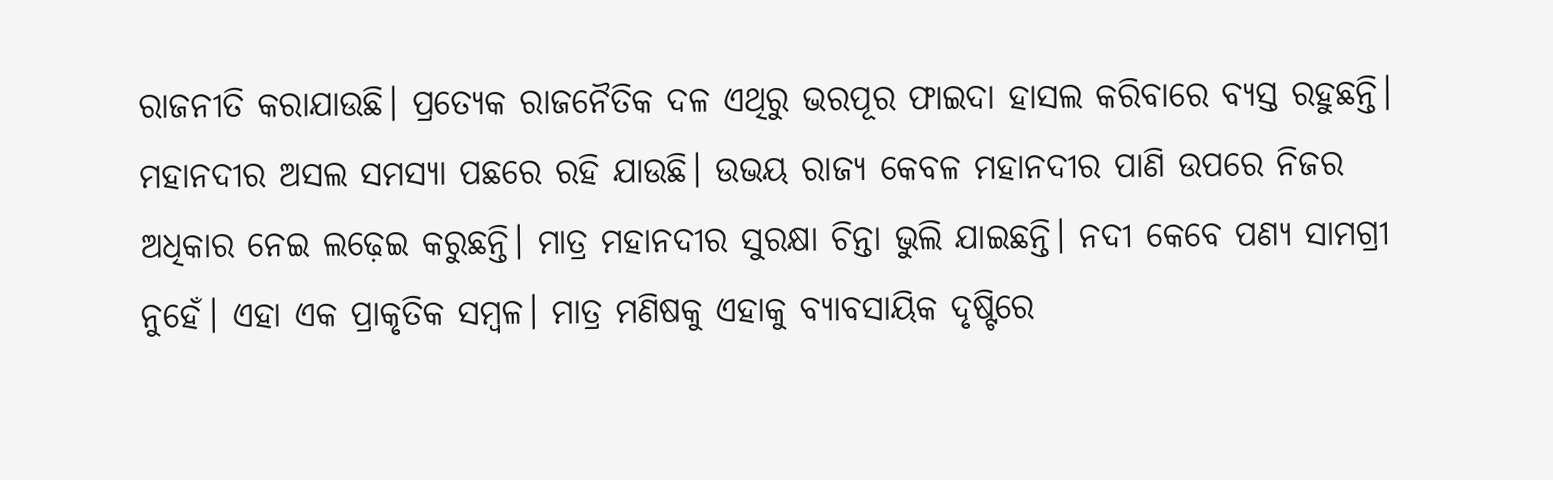ରାଜନୀତି କରାଯାଉଛି। ପ୍ରତ୍ୟେକ ରାଜନୈତିକ ଦଳ ଏଥିରୁ ଭରପୂର ଫାଇଦା ହାସଲ କରିବାରେ ବ୍ୟସ୍ତ ରହୁଛନ୍ତି। ମହାନଦୀର ଅସଲ ସମସ୍ୟା ପଛରେ ରହି ଯାଉଛି। ଉଭୟ ରାଜ୍ୟ କେବଳ ମହାନଦୀର ପାଣି ଉପରେ ନିଜର ଅଧିକାର ନେଇ ଲଢ଼େଇ କରୁଛନ୍ତି। ମାତ୍ର ମହାନଦୀର ସୁରକ୍ଷା ଚିନ୍ତା ଭୁଲି ଯାଇଛନ୍ତି। ନଦୀ କେବେ ପଣ୍ୟ ସାମଗ୍ରୀ ନୁହେଁ। ଏହା ଏକ ପ୍ରାକୃତିକ ସମ୍ବଳ। ମାତ୍ର ମଣିଷକୁ ଏହାକୁ ବ୍ୟାବସାୟିକ ଦୃଷ୍ଟିରେ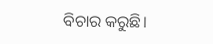ବିଚାର କରୁଛି।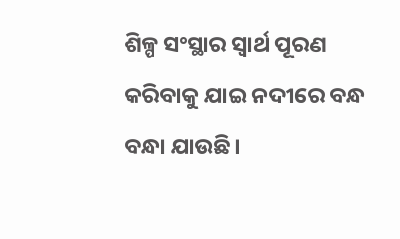ଶିଳ୍ପ ସଂସ୍ଥାର ସ୍ବାର୍ଥ ପୂରଣ କରିବାକୁ ଯାଇ ନଦୀରେ ବନ୍ଧ ବନ୍ଧା ଯାଉଛି।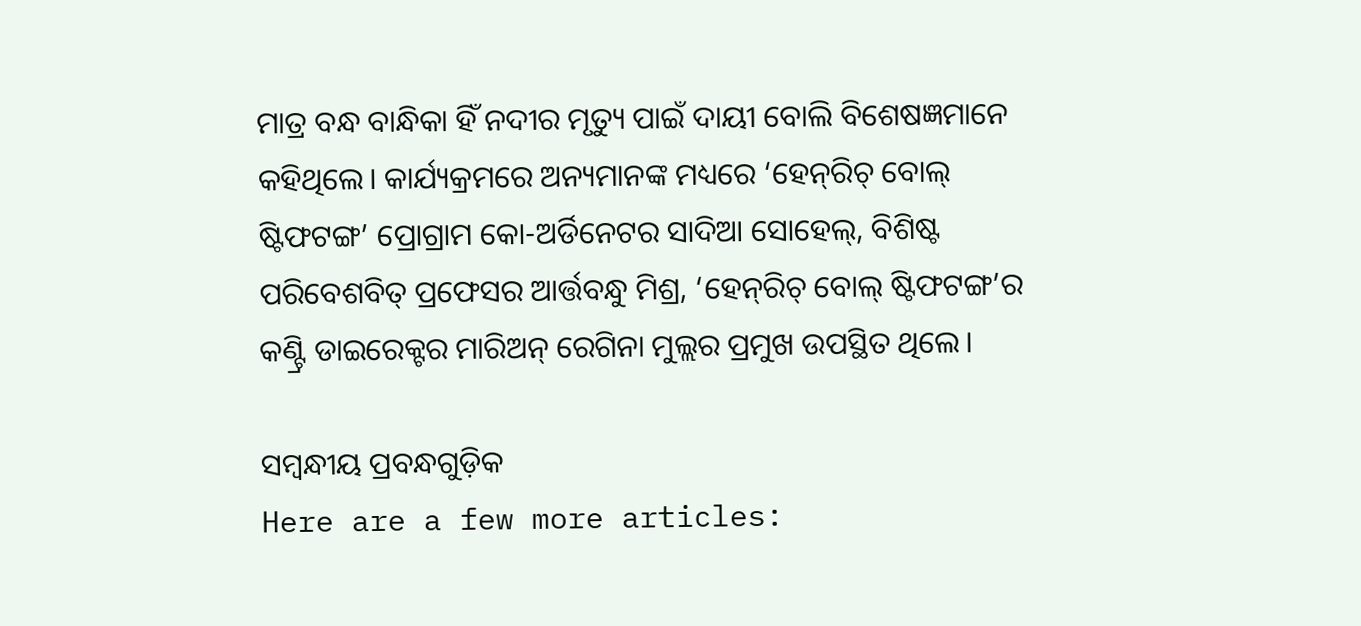ମାତ୍ର ବନ୍ଧ ବାନ୍ଧିକା ହିଁ ନଦୀର ମୃତ୍ୟୁ ପାଇଁ ଦାୟୀ ବୋଲି ବିଶେଷଜ୍ଞମାନେ କହିଥିଲେ। କାର୍ଯ୍ୟକ୍ରମରେ ଅନ୍ୟମାନଙ୍କ ମଧ୍ୟରେ ‘ହେନ୍‌ରିଚ୍‌ ବୋଲ୍‌ ଷ୍ଟିଫଟଙ୍ଗ’ ପ୍ରୋଗ୍ରାମ କୋ-ଅର୍ଡିନେଟର ସାଦିଆ ସୋହେଲ୍‌, ବିଶିଷ୍ଟ ପରିବେଶବିତ୍‌ ପ୍ରଫେସର ଆର୍ତ୍ତବନ୍ଧୁ ମିଶ୍ର, ‘ହେନ୍‌ରିଚ୍‌ ବୋଲ୍‌ ଷ୍ଟିଫଟଙ୍ଗ’ର କଣ୍ଟ୍ରି ଡାଇରେକ୍ଟର ମାରିଅନ୍‌ ରେଗିନା ମୁଲ୍ଲର ପ୍ରମୁଖ ଉପସ୍ଥିତ ଥିଲେ।

ସମ୍ବନ୍ଧୀୟ ପ୍ରବନ୍ଧଗୁଡ଼ିକ
Here are a few more articles: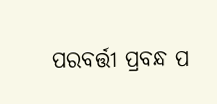ପରବର୍ତ୍ତୀ ପ୍ରବନ୍ଧ ପ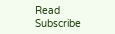Read
Subscribe